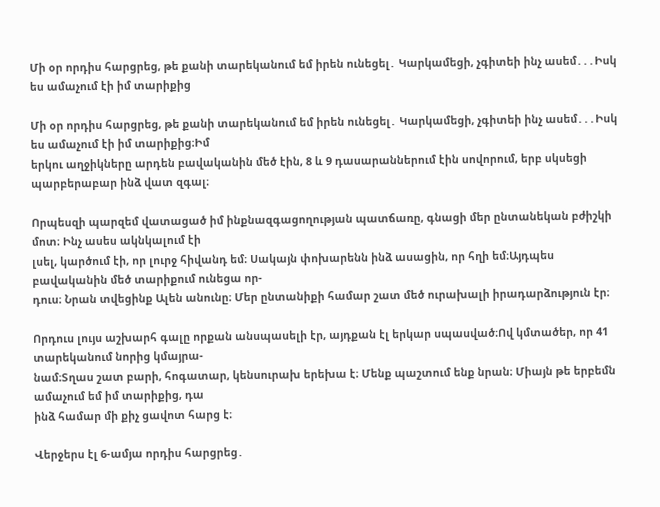Մի օր որդիս հարցրեց, թե քանի տարեկանում եմ իրեն ունեցել․ Կարկամեցի, չգիտեի ինչ ասեմ․․․Իսկ ես ամաչում էի իմ տարիքից

Մի օր որդիս հարցրեց, թե քանի տարեկանում եմ իրեն ունեցել․ Կարկամեցի, չգիտեի ինչ ասեմ․․․Իսկ ես ամաչում էի իմ տարիքից։Իմ
երկու աղջիկները արդեն բավականին մեծ էին, 8 և 9 դասարաններում էին սովորում, երբ սկսեցի պարբերաբար ինձ վատ զգալ։

Որպեսզի պարզեմ վատացած իմ ինքնազգացողության պատճառը, գնացի մեր ընտանեկան բժիշկի մոտ։ Ինչ ասես ակնկալում էի
լսել, կարծում էի, որ լուրջ հիվանդ եմ։ Սակայն փոխարենն ինձ ասացին, որ հղի եմ։Այդպես բավականին մեծ տարիքում ունեցա որ-
դուս։ Նրան տվեցինք Ալեն անունը։ Մեր ընտանիքի համար շատ մեծ ուրախալի իրադարձություն էր։

Որդուս լույս աշխարհ գալը որքան անսպասելի էր, այդքան էլ երկար սպասված։Ով կմտածեր, որ 41 տարեկանում նորից կմայրա-
նամ։Տղաս շատ բարի, հոգատար, կենսուրախ երեխա է։ Մենք պաշտում ենք նրան։ Միայն թե երբեմն ամաչում եմ իմ տարիքից, դա
ինձ համար մի քիչ ցավոտ հարց է։

Վերջերս էլ 6-ամյա որդիս հարցրեց․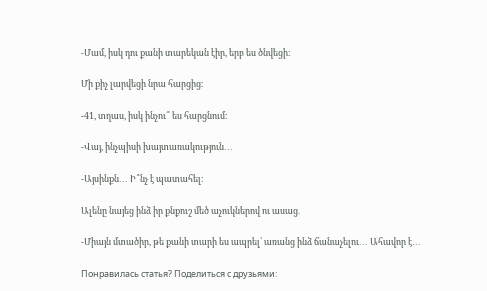-Մամ, իսկ դու քանի տարեկան էիր, երբ ես ծնվեցի։

Մի քիչ լարվեցի նրա հարցից։

-41, տղաս, իսկ ինչու՞ ես հարցնում։

-Վայ, ինչպիսի խայտառակություն․․․

-Այսինքն․․․ Ի՞նչ է պատահել։

Ալենը նայեց ինձ իր քնքուշ մեծ աչուկներով ու ասաց․

-Միայն մտածիր, թե քանի տարի ես ապրել՝ առանց ինձ ճանաչելու․․․ Ահավոր է․․․

Понравилась статья? Поделиться с друзьями: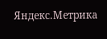Яндекс.Метрика